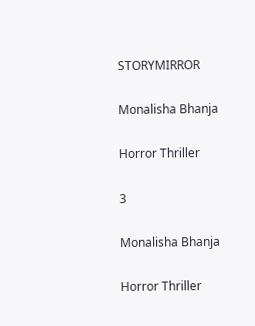STORYMIRROR

Monalisha Bhanja

Horror Thriller

3

Monalisha Bhanja

Horror Thriller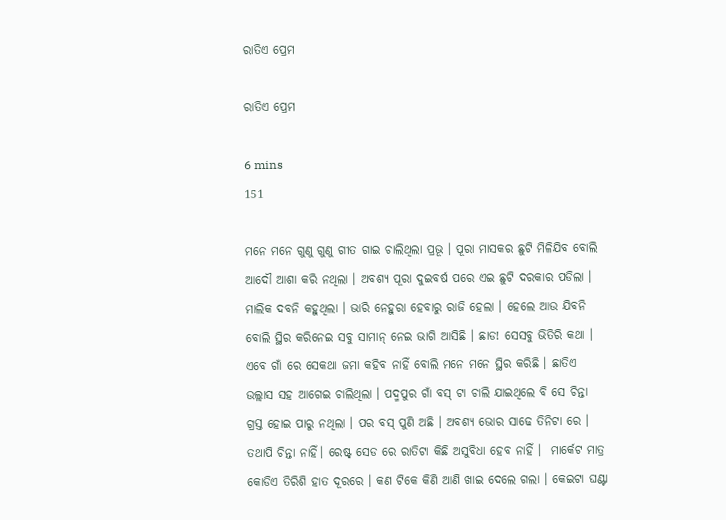ରାତିଏ ପ୍ରେମ

ରାତିଏ ପ୍ରେମ

6 mins
151

ମନେ ମନେ ଗୁଣୁ ଗୁଣୁ ଗୀତ ଗାଇ ଚାଲିଥିଲା ପ୍ରଭୂ । ପୂରା ମାସକର ଛୁଟି ମିଳିଯିବ ବୋଲି ଆଦୌ ଆଶା କରି ନଥିଲା । ଅବଶ୍ୟ ପୂରା ଦୁଇବର୍ଷ ପରେ ଏଇ ଛୁଟି ଦରକାର ପଡିଲା । ମାଲିକ ଦବନି କହୁଥିଲା । ଭାରି ନେହୁରା ହେବାରୁ ରାଜି ହେଲା । ହେଲେ ଆଉ ଯିବନି ବୋଲି ସ୍ଥିର କରିନେଇ ସବୁ ସାମାନ୍ ନେଇ ଭାଗି ଆସିଛି । ଛାଡ! ସେସବୁ ଭିତିରି କଥା । ଏବେ ଗାଁ ରେ ସେକଥା ଜମା କହିବ ନାହିଁ ବୋଲି ମନେ ମନେ ସ୍ଥିର କରିଛି । ଛାତିଏ ଉଲ୍ଲାସ ସହ ଆଗେଇ ଚାଲିଥିଲା । ପଦ୍ମପୁର ଗାଁ ବସ୍ ଟା ଚାଲି ଯାଇଥିଲେ ବି ସେ ଚିନ୍ତା ଗ୍ରସ୍ତ ହୋଇ ପାରୁ ନଥିଲା । ପର ବସ୍ ପୁଣି ଅଛି । ଅବଶ୍ୟ ଭୋର ସାଢେ ତିନିଟା ରେ । ତଥାପି ଚିନ୍ତା ନାହିଁ। ରେଷ୍ଟ୍ ସେଡ ରେ ରାତିଟା କିଛି ଅସୁବିଧା ହେବ ନାହିଁ ।  ମାର୍କେଟ ମାତ୍ର କୋଡିଏ ତିରିଶି ହାତ ଦୂରରେ । କଣ ଟିକେ କିଣି ଆଣି ଖାଇ ଦେଲେ ଗଲା । କେଇଟା ଘଣ୍ଟା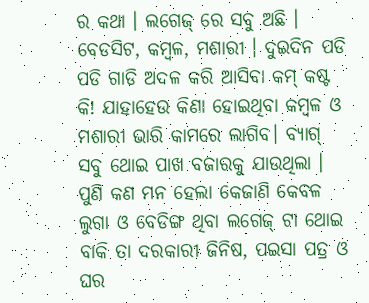ର କଥା । ଲଗେଜ୍ ରେ ସବୁ ଅଛି । ବେଡସିଟ, କମ୍ବଳ, ମଶାରୀ । ଦୁଇଦିନ ପଡି ପଡି ଗାଡି ଅଦଳ କରି ଆସିବା କମ୍ କଷ୍ଟ କି! ଯାହାହେଉ କିଣା ହୋଇଥିବା କମ୍ବଳ ଓ ମଶାରୀ ଭାରି କାମରେ ଲାଗିବ। ବ୍ୟାଗ୍ ସବୁ ଥୋଇ ପାଖ ବଜାରକୁ ଯାଉଥିଲା । ପୁଣି କଣ ମନ ହେଲା କେଜାଣି କେବଳ ଲୁଗା ଓ ବେଡିଙ୍ଗ ଥିବା ଲଗେଜ୍ ଟା ଥୋଇ ବାକି ତା ଦରକାରୀ ଜିନିଷ, ପଇସା ପତ୍ର ଓ ଘର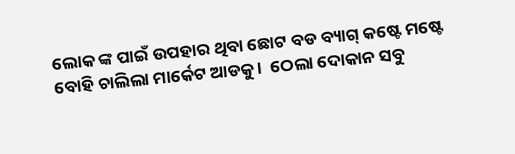ଲୋକ ଙ୍କ ପାଇଁ ଉପହାର ଥିବା ଛୋଟ ବଡ ବ୍ୟାଗ୍ କଷ୍ଟେ ମଷ୍ଟେ ବୋହି ଚାଲିଲା ମାର୍କେଟ ଆଡକୁ ।  ଠେଲା ଦୋକାନ ସବୁ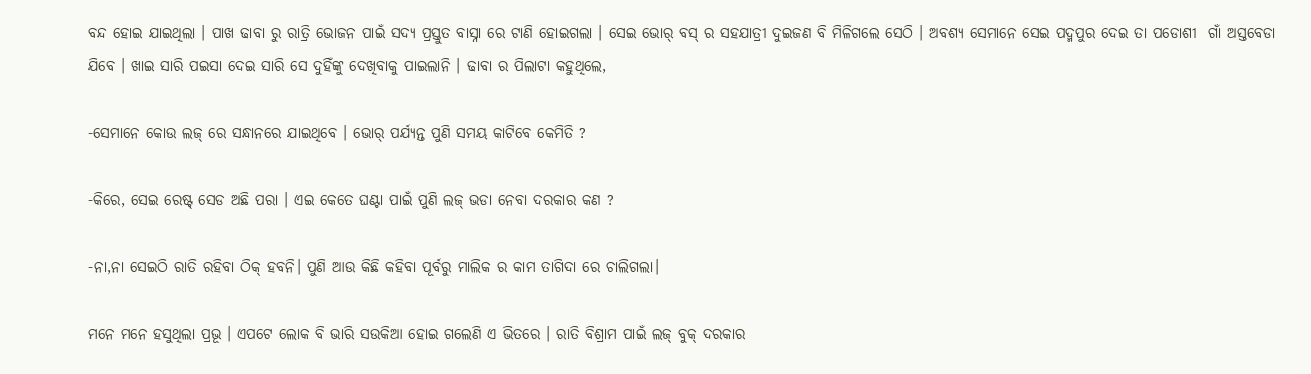ବନ୍ଦ ହୋଇ ଯାଇଥିଲା । ପାଖ ଢାବା ରୁ ରାତ୍ରି ଭୋଜନ ପାଇଁ ସଦ୍ୟ ପ୍ରସ୍ତୁତ ବାସ୍ନା ରେ ଟାଣି ହୋଇଗଲା । ସେଇ ଭୋର୍ ବସ୍ ର ସହଯାତ୍ରୀ ଦୁଇଜଣ ବି ମିଳିଗଲେ ସେଠି । ଅବଶ୍ୟ ସେମାନେ ସେଇ ପଦ୍ମପୁର ଦେଇ ତା ପଡୋଶୀ  ଗାଁ ଅସ୍ତବେଡା ଯିବେ । ଖାଇ ସାରି ପଇସା ଦେଇ ସାରି ସେ ଦୁହିଁଙ୍କୁ ଦେଖିବାକୁ ପାଇଲାନି । ଢାବା ର ପିଲାଟା କହୁଥିଲେ,

-ସେମାନେ କୋଉ ଲଜ୍ ରେ ସନ୍ଧାନରେ ଯାଇଥିବେ । ଭୋର୍ ପର୍ଯ୍ୟନ୍ତ ପୁଣି ସମୟ କାଟିବେ କେମିତି ?

-କିରେ, ସେଇ ରେଷ୍ଟ୍ ସେଡ ଅଛି ପରା । ଏଇ କେତେ ଘଣ୍ଟା ପାଇଁ ପୁଣି ଲଜ୍ ଭଡା ନେବା ଦରକାର କଣ ?

-ନା,ନା ସେଇଠି ରାତି ରହିବା ଠିକ୍ ହବନି। ପୁଣି ଆଉ କିଛି କହିବା ପୂର୍ବରୁ ମାଲିକ ର କାମ ତାଗିଦା ରେ ଚାଲିଗଲା।

ମନେ ମନେ ହସୁଥିଲା ପ୍ରଭୂ । ଏପଟେ ଲୋକ ବି ଭାରି ସଉକିଆ ହୋଇ ଗଲେଣି ଏ ଭିତରେ । ରାତି ବିଶ୍ରାମ ପାଇଁ ଲଜ୍ ବୁକ୍ ଦରକାର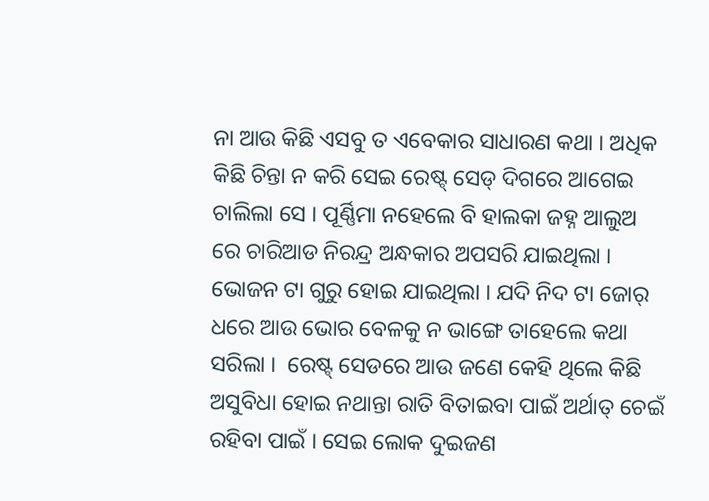ନା ଆଉ କିଛି ଏସବୁ ତ ଏବେକାର ସାଧାରଣ କଥା । ଅଧିକ କିଛି ଚିନ୍ତା ନ କରି ସେଇ ରେଷ୍ଟ୍ ସେଡ୍ ଦିଗରେ ଆଗେଇ ଚାଲିଲା ସେ । ପୂର୍ଣ୍ଣିମା ନହେଲେ ବି ହାଲକା ଜହ୍ନ ଆଲୁଅ ରେ ଚାରିଆଡ ନିରନ୍ଦ୍ର ଅନ୍ଧକାର ଅପସରି ଯାଇଥିଲା । ଭୋଜନ ଟା ଗୁରୁ ହୋଇ ଯାଇଥିଲା । ଯଦି ନିଦ ଟା ଜୋର୍ ଧରେ ଆଉ ଭୋର ବେଳକୁ ନ ଭାଙ୍ଗେ ତାହେଲେ କଥା ସରିଲା ।  ରେଷ୍ଟ୍ ସେଡରେ ଆଉ ଜଣେ କେହି ଥିଲେ କିଛି ଅସୁବିଧା ହୋଇ ନଥାନ୍ତା ରାତି ବିତାଇବା ପାଇଁ ଅର୍ଥାତ୍ ଚେଇଁ ରହିବା ପାଇଁ । ସେଇ ଲୋକ ଦୁଇଜଣ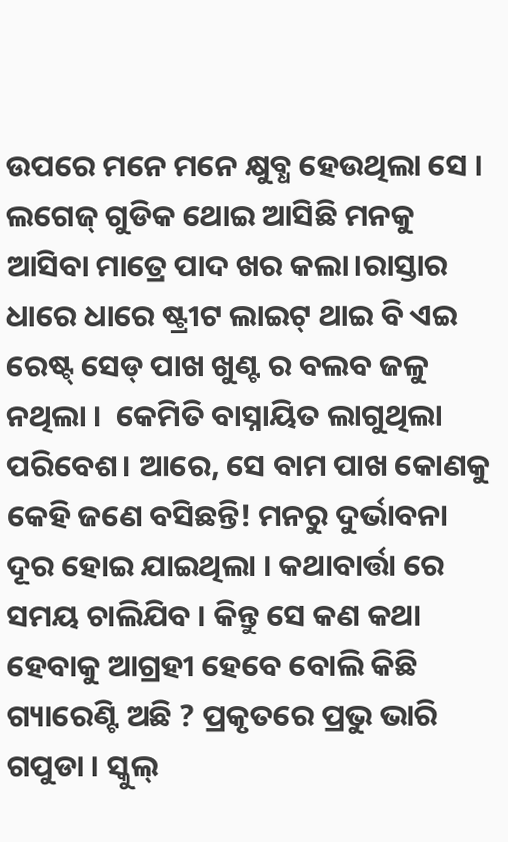ଉପରେ ମନେ ମନେ କ୍ଷୁବ୍ଧ ହେଉଥିଲା ସେ । ଲଗେଜ୍ ଗୁଡିକ ଥୋଇ ଆସିଛି ମନକୁ ଆସିବା ମାତ୍ରେ ପାଦ ଖର କଲା।ରାସ୍ତାର ଧାରେ ଧାରେ ଷ୍ଟ୍ରୀଟ ଲାଇଟ୍ ଥାଇ ବି ଏଇ ରେଷ୍ଟ୍ ସେଡ୍ ପାଖ ଖୁଣ୍ଟ ର ବଲବ ଜଳୁ ନଥିଲା ।  କେମିତି ବାସ୍ନାୟିତ ଲାଗୁଥିଲା ପରିବେଶ। ଆରେ, ସେ ବାମ ପାଖ କୋଣକୁ କେହି ଜଣେ ବସିଛନ୍ତି! ମନରୁ ଦୁର୍ଭାବନା ଦୂର ହୋଇ ଯାଇଥିଲା । କଥାବାର୍ତ୍ତା ରେ ସମୟ ଚାଲିଯିବ । କିନ୍ତୁ ସେ କଣ କଥା ହେବାକୁ ଆଗ୍ରହୀ ହେବେ ବୋଲି କିଛି ଗ୍ୟାରେଣ୍ଟି ଅଛି ? ପ୍ରକୃତରେ ପ୍ରଭୁ ଭାରି ଗପୁଡା । ସ୍କୁଲ୍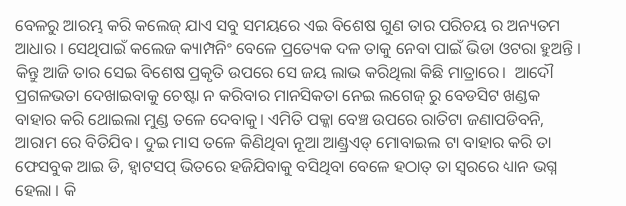ବେଳରୁ ଆରମ୍ଭ କରି କଲେଜ୍ ଯାଏ ସବୁ ସମୟରେ ଏଇ ବିଶେଷ ଗୁଣ ତାର ପରିଚୟ ର ଅନ୍ୟତମ ଆଧାର । ସେଥିପାଇଁ କଲେଜ କ୍ୟାମ୍ପନିଂ ବେଳେ ପ୍ରତ୍ୟେକ ଦଳ ତାକୁ ନେବା ପାଇଁ ଭିଡା ଓଟରା ହୁଅନ୍ତି । କିନ୍ତୁ ଆଜି ତାର ସେଇ ବିଶେଷ ପ୍ରକୃତି ଉପରେ ସେ ଜୟ ଲାଭ କରିଥିଲା କିଛି ମାତ୍ରାରେ।  ଆଦୌ ପ୍ରଗଳଭତା ଦେଖାଇବାକୁ ଚେଷ୍ଟା ନ କରିବାର ମାନସିକତା ନେଇ ଲଗେଜ୍ ରୁ ବେଡସିଟ ଖଣ୍ଡକ ବାହାର କରି ଥୋଇଲା ମୁଣ୍ଡ ତଳେ ଦେବାକୁ। ଏମିତି ପକ୍କା ବେଞ୍ଚ ଉପରେ ରାତିଟା ଜଣାପଡିବନି, ଆରାମ ରେ ବିତିଯିବ। ଦୁଇ ମାସ ତଳେ କିଣିଥିବା ନୂଆ ଆଣ୍ଡ୍ରଏଡ୍ ମୋବାଇଲ ଟା ବାହାର କରି ତା ଫେସବୁକ ଆଇ ଡି, ହ୍ବାଟସପ୍ ଭିତରେ ହଜିଯିବାକୁ ବସିଥିବା ବେଳେ ହଠାତ୍ ତା ସ୍ୱରରେ ଧ୍ୟାନ ଭଗ୍ନ ହେଲା । କି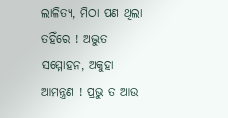ଲାଳିତ୍ୟ, ମିଠା ପଣ ଥିଲା ତହିଁରେ ! ଅଦ୍ଭୁତ ସମ୍ମୋହନ, ଅକୁହା ଆମନ୍ତ୍ରଣ ! ପ୍ରଭୁ ତ ଆଉ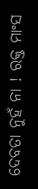ଦେବତା ନୁହଁ ନା ! ରକ୍ତ ମାଂସ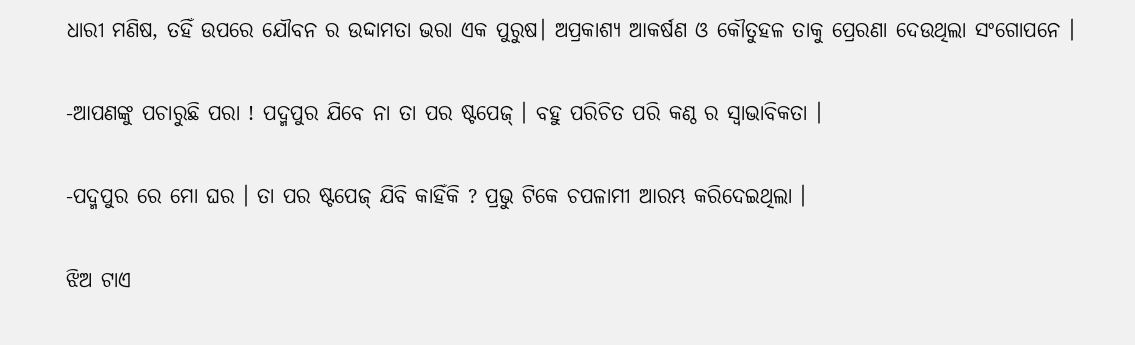ଧାରୀ ମଣିଷ, ତହିଁ ଉପରେ ଯୌବନ ର ଉଦ୍ଦାମତା ଭରା ଏକ ପୁରୁଷ। ଅପ୍ରକାଶ୍ୟ ଆକର୍ଷଣ ଓ କୌତୁହଳ ତାକୁ ପ୍ରେରଣା ଦେଉଥିଲା ସଂଗୋପନେ ।

-ଆପଣଙ୍କୁ ପଚାରୁଛି ପରା ! ପଦ୍ମପୁର ଯିବେ ନା ତା ପର ଷ୍ଟପେଜ୍ । ବହୁ ପରିଚିତ ପରି କଣ୍ଠ ର ସ୍ଵାଭାବିକତା ।

-ପଦ୍ମପୁର ରେ ମୋ ଘର । ତା ପର ଷ୍ଟପେଜ୍ ଯିବି କାହିଁକି ? ପ୍ରଭୁ ଟିକେ ଚପଳାମୀ ଆରମ୍ଭ କରିଦେଇଥିଲା ।

ଝିଅ ଟାଏ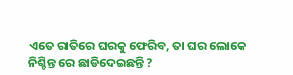ଏତେ ରାତିରେ ଘରକୁ ଫେରିବ, ତା ଘର ଲୋକେ ନିଶ୍ଚିନ୍ତ ରେ ଛାଡିଦେଇଛନ୍ତି ?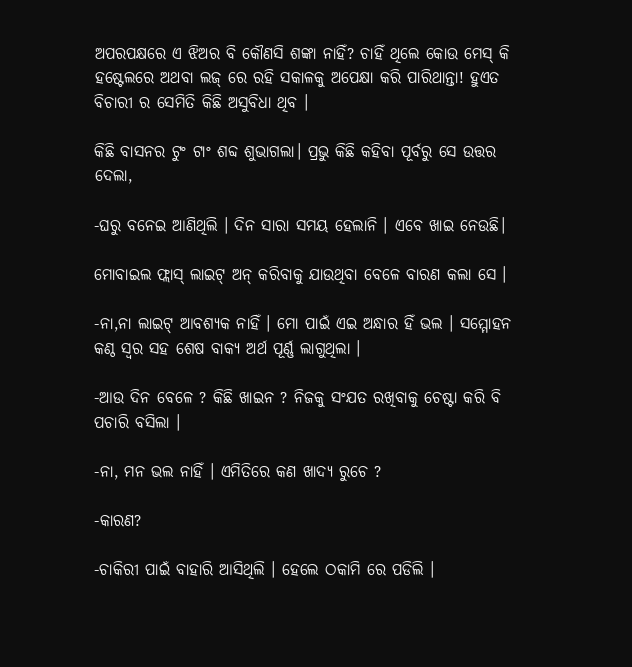ଅପରପକ୍ଷରେ ଏ ଝିଅର ବି କୌଣସି ଶଙ୍କା ନାହିଁ? ଚାହିଁ ଥିଲେ କୋଉ ମେସ୍ କି ହଷ୍ଟେଲରେ ଅଥବା ଲଜ୍ ରେ ରହି ସକାଳକୁ ଅପେକ୍ଷା କରି ପାରିଥାନ୍ତା! ହୁଏତ ବିଚାରୀ ର ସେମିତି କିଛି ଅସୁବିଧା ଥିବ ।

କିଛି ବାସନର ଟୁଂ ଟାଂ ଶବ୍ଦ ଶୁଭାଗଲା। ପ୍ରଭୁ କିଛି କହିବା ପୂର୍ବରୁ ସେ ଉତ୍ତର ଦେଲା,

-ଘରୁ ବନେଇ ଆଣିଥିଲି । ଦିନ ସାରା ସମୟ ହେଲାନି । ଏବେ ଖାଇ ନେଉଛି।

ମୋବାଇଲ ଫ୍ଲାସ୍ ଲାଇଟ୍ ଅନ୍ କରିବାକୁ ଯାଉଥିବା ବେଳେ ବାରଣ କଲା ସେ ।

-ନା,ନା ଲାଇଟ୍ ଆବଶ୍ୟକ ନାହିଁ । ମୋ ପାଇଁ ଏଇ ଅନ୍ଧାର ହିଁ ଭଲ । ସମ୍ମୋହନ କଣ୍ଠ ସ୍ୱର ସହ ଶେଷ ବାକ୍ୟ ଅର୍ଥ ପୂର୍ଣ୍ଣ ଲାଗୁଥିଲା ।

-ଆଉ ଦିନ ବେଳେ ? କିଛି ଖାଇନ ? ନିଜକୁ ସଂଯତ ରଖିବାକୁ ଚେଷ୍ଟା କରି ବି ପଚାରି ବସିଲା ।

-ନା, ମନ ଭଲ ନାହିଁ । ଏମିତିରେ କଣ ଖାଦ୍ୟ ରୁଚେ ?

-କାରଣ?

-ଚାକିରୀ ପାଇଁ ବାହାରି ଆସିଥିଲି । ହେଲେ ଠକାମି ରେ ପଡିଲି ।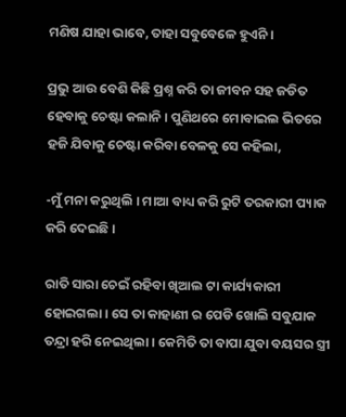ମଣିଷ ଯାହା ଭାବେ, ତାହା ସବୁବେଳେ ହୁଏନି ।

ପ୍ରଭୁ ଆଉ ବେଶି କିଛି ପ୍ରଶ୍ନ କରି ତା ଜୀବନ ସହ ଜଡିତ ହେବାକୁ ଚେଷ୍ଟା କଲାନି । ପୁଣିଥରେ ମୋବାଇଲ ଭିତରେ ହଜି ଯିବାକୁ ଚେଷ୍ଟା କରିବା ବେଳକୁ ସେ କହିଲା,

-ମୁଁ ମନା କରୁଥିଲି । ମାଆ ବାଧ୍ୟ କରି ରୁଟି ତରକାରୀ ପ୍ୟାକ କରି ଦେଇଛି ।

ରାତି ସାରା ଚେଇଁ ରହିବା ଖିଆଲ ଟା କାର୍ଯ୍ୟକାରୀ ହୋଇଗଲା । ସେ ତା କାହାଣୀ ର ପେଡି ଖୋଲି ସବୁଯାକ ତନ୍ଦ୍ରା ହରି ନେଇଥିଲା । କେମିତି ତା ବାପା ଯୁବା ବୟସର ସ୍ତ୍ରୀ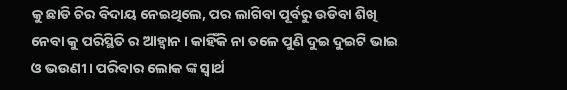କୁ ଛାଡି ଚିର ବିଦାୟ ନେଇଥିଲେ, ପର ଲାଗିବା ପୂର୍ବରୁ ଉଡିବା ଶିଖି ନେବା କୁ ପରିସ୍ଥିତି ର ଆହ୍ଵାନ । କାହିଁକି ନା ତଳେ ପୁଣି ଦୁଇ ଦୁଇଟି ଭାଇ ଓ ଭଉଣୀ । ପରିବାର ଲୋକ ଙ୍କ ସ୍ଵାର୍ଥ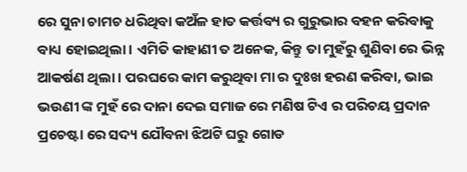ରେ ସୁନା ଚାମଚ ଧରିଥିବା କଅଁଳ ହାତ କର୍ତ୍ତବ୍ୟ ର ଗୁରୁଭାର ବହନ କରିବାକୁ ବାଧ୍ୟ ହୋଇଥିଲା । ଏମିତି କାହାଣୀ ତ ଅନେକ, କିନ୍ତୁ ତା ମୁହଁରୁ ଶୁଣିବା ରେ ଭିନ୍ନ ଆକର୍ଷଣ ଥିଲା । ପରଘରେ କାମ କରୁଥିବା ମା ର ଦୁଃଖ ହରଣ କରିବା, ଭାଇ ଭଉଣୀ ଙ୍କ ମୁହଁ ରେ ଦାନା ଦେଇ ସମାଜ ରେ ମଣିଷ ଟିଏ ର ପରିଚୟ ପ୍ରଦାନ ପ୍ରଚେଷ୍ଟା ରେ ସଦ୍ୟ ଯୌବନା ଝିଅଟି ଘରୁ ଗୋଡ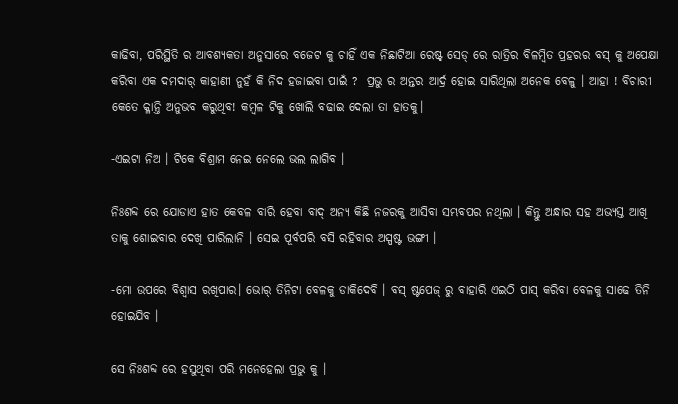କାଢିବା, ପରିସ୍ଥିତି ର ଆବଶ୍ୟକତା ଅନୁସାରେ ବଜେଟ କୁ ଚାହିଁ ଏକ ନିଛାଟିଆ ରେଷ୍ଟ୍ ସେଡ୍ ରେ ରାତ୍ରିର ବିଳମ୍ବିତ ପ୍ରହରର ବସ୍ କୁ ଅପେକ୍ଷା କରିବା ଏକ ଦମଦାର୍ କାହାଣୀ ନୁହଁ କି ନିଦ ହଜାଇବା ପାଇଁ ?  ପ୍ରଭୁ ର ଅନ୍ତର ଆର୍ଦ୍ର ହୋଇ ସାରିଥିଲା ଅନେକ ବେଳୁ । ଆହା ! ବିଚାରୀ କେତେ କ୍ଳାନ୍ତି ଅନୁଭବ କରୁଥିବ! କମ୍ବଳ ଟିକୁ ଖୋଲି ବଢାଇ ଦେଲା ତା ହାତକୁ।

-ଏଇଟା ନିଅ । ଟିକେ ବିଶ୍ରାମ ନେଇ ନେଲେ ଭଲ ଲାଗିବ ।

ନିଃଶବ୍ଦ ରେ ଯୋଡାଏ ହାତ କେବଳ ବାରି ହେବା ବାଦ୍ ଅନ୍ୟ କିଛି ନଜରକୁ ଆସିବା ସମ୍ଭବପର ନଥିଲା । କିନ୍ତୁ ଅନ୍ଧାର ସହ ଅଭ୍ୟସ୍ତ ଆଖି ତାକୁ ଶୋଇବାର ଦେଖି ପାରିଲାନି । ସେଇ ପୂର୍ବପରି ବସି ରହିବାର ଅସ୍ପଷ୍ଟ ଭଙ୍ଗୀ ।

-ମୋ ଉପରେ ବିଶ୍ଵାସ ରଖିପାର। ଭୋର୍ ତିନିଟା ବେଳକୁ ଡାକିଦେବି । ବସ୍ ଷ୍ଟପେଜ୍ ରୁ ବାହାରି ଏଇଠି ପାସ୍ କରିବା ବେଳକୁ ସାଢେ ତିନି ହୋଇଯିବ ।

ସେ ନିଃଶବ୍ଦ ରେ ହସୁଥିବା ପରି ମନେହେଲା ପ୍ରଭୁ କୁ ।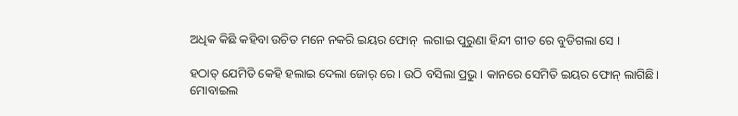ଅଧିକ କିଛି କହିବା ଉଚିତ ମନେ ନକରି ଇୟର ଫୋନ୍  ଲଗାଇ ପୁରୁଣା ହିନ୍ଦୀ ଗୀତ ରେ ବୁଡିଗଲା ସେ ।

ହଠାତ୍ ଯେମିତି କେହି ହଲାଇ ଦେଲା ଜୋର୍ ରେ । ଉଠି ବସିଲା ପ୍ରଭୁ । କାନରେ ସେମିତି ଇୟର ଫୋନ୍ ଲାଗିଛି। ମୋବାଇଲ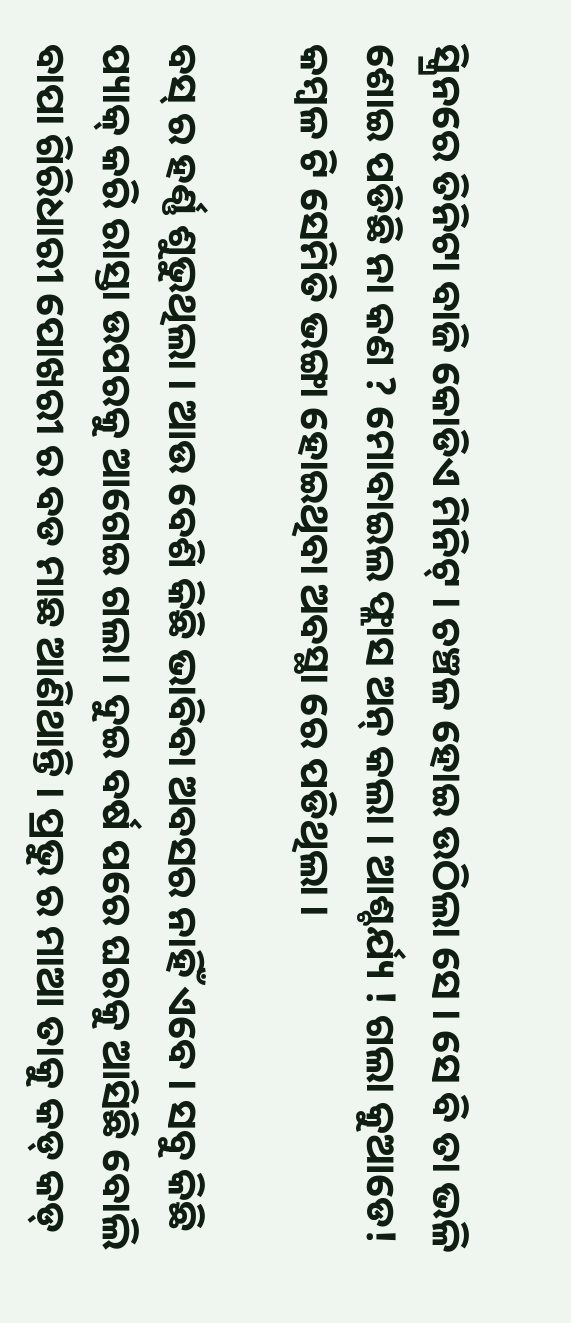ସ୍କ୍ରିନରେ ତିନିଟା ବାଜି କୋଡିଏ ମିନିଟ୍ । ଚଞ୍ଚଳ ହୋଇ ଉଠିଲା ସେ । ସେ ବି ତା ଭଳି ଶୋଇ ପଡିଛି ନା କଣ ? ମୋବାଇଲ ଫ୍ଲାସ ଅନ୍ କଲା । ଆଶ୍ଚର୍ଯ୍ୟ ! ଗଲା କୁଆଡେ! କମ୍ବଳ ଟି ସେମିତି ଭଙ୍ଗା ହୋଇଥିବା ଅବସ୍ଥା ରେ ପଡିଥିଲା ।

ବସ୍ ର ହର୍ଣ୍ଣ ଶୁଭୁଥିଲା । ଆଉ ବେଶି କିଛି ଭାବିବା ଅବସର ନାହିଁ ଏବେ । ସବୁ କିଛି ପ୍ୟାକ୍ କରି ରାସ୍ତା ଉପରକୁ ଆଗେଇ ଗଲା । ଦୁଇ ବର୍ଷ ପରେ ଘରକୁ ଆସିଛି ବୋଲି ବାପା ଗିରିଧାରୀ ପୋଖରୀ ର ବଡ ମାଛ ଆଣିଥାନ୍ତି । ପ୍ରଭୁ ର ମାଆ ତାକୁ କଡ୍ କଡ୍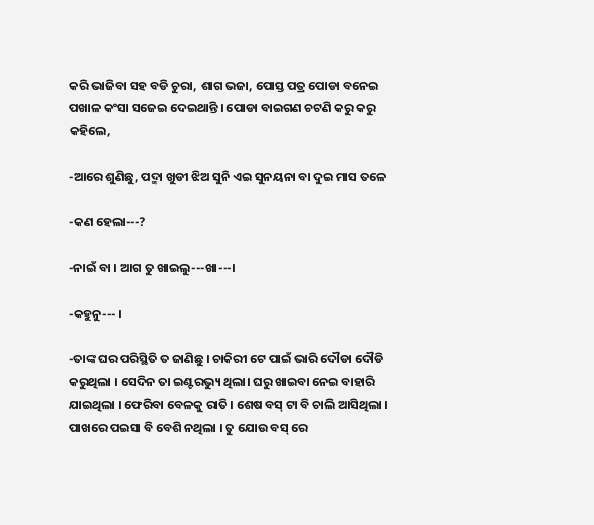କରି ଭାଜିବା ସହ ବଡି ଚୁରା, ଶାଗ ଭଜା, ପୋସ୍ତ ପତ୍ର ପୋଡା ବନେଇ ପଖାଳ କଂସା ସଜେଇ ଦେଇଥାନ୍ତି । ପୋଡା ବାଇଗଣ ଚଟଣି କରୁ କରୁ କହିଲେ,

-ଆରେ ଶୁଣିଛୁ, ପଦ୍ମା ଖୁଡୀ ଝିଅ ସୁନି ଏଇ ସୁନୟନା ବା ଦୁଇ ମାସ ତଳେ

-କଣ ହେଲା---?

-ନାଇଁ ବା । ଆଗ ତୁ ଖାଇଲୁ---ଖା---।

-କହୁନୁ--- ।

-ତାଙ୍କ ଘର ପରିସ୍ଥିତି ତ ଜାଣିଛୁ । ଚାକିରୀ ଟେ ପାଇଁ ଭାରି ଦୌଡା ଦୌଡି କରୁଥିଲା । ସେଦିନ ତା ଇଣ୍ଟରଭ୍ୟୁ ଥିଲା। ଘରୁ ଖାଇବା ନେଇ ବାହାରି ଯାଇଥିଲା । ଫେରିବା ବେଳକୁ ରାତି । ଶେଷ ବସ୍ ଟା ବି ଚାଲି ଆସିଥିଲା । ପାଖରେ ପଇସା ବି ବେଶି ନଥିଲା । ତୁ ଯୋଉ ବସ୍ ରେ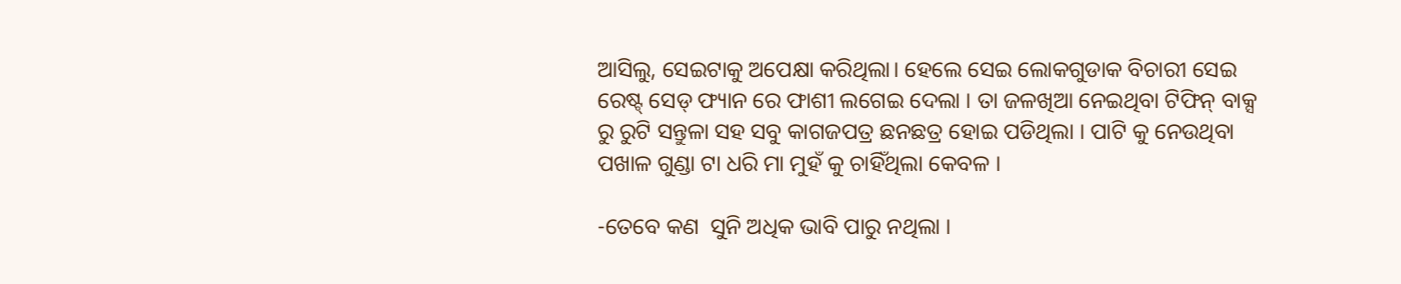ଆସିଲୁ, ସେଇଟାକୁ ଅପେକ୍ଷା କରିଥିଲା। ହେଲେ ସେଇ ଲୋକଗୁଡାକ ବିଚାରୀ ସେଇ ରେଷ୍ଟ୍ ସେଡ୍ ଫ୍ୟାନ ରେ ଫାଶୀ ଲଗେଇ ଦେଲା । ତା ଜଳଖିଆ ନେଇଥିବା ଟିଫିନ୍ ବାକ୍ସ ରୁ ରୁଟି ସନ୍ତୁଳା ସହ ସବୁ କାଗଜପତ୍ର ଛନଛତ୍ର ହୋଇ ପଡିଥିଲା । ପାଟି କୁ ନେଉଥିବା ପଖାଳ ଗୁଣ୍ଡା ଟା ଧରି ମା ମୁହଁ କୁ ଚାହିଁଥିଲା କେବଳ ।

-ତେବେ କଣ  ସୁନି ଅଧିକ ଭାବି ପାରୁ ନଥିଲା ।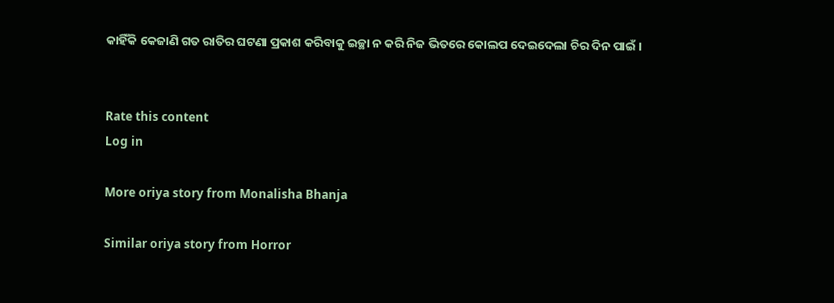କାହିଁକି କେଜାଣି ଗତ ରାତିର ଘଟଣା ପ୍ରକାଶ କରିବାକୁ ଇଚ୍ଛା ନ କରି ନିଜ ଭିତରେ କୋଲପ ଦେଇଦେଲା ଚିର ଦିନ ପାଇଁ ।


Rate this content
Log in

More oriya story from Monalisha Bhanja

Similar oriya story from Horror